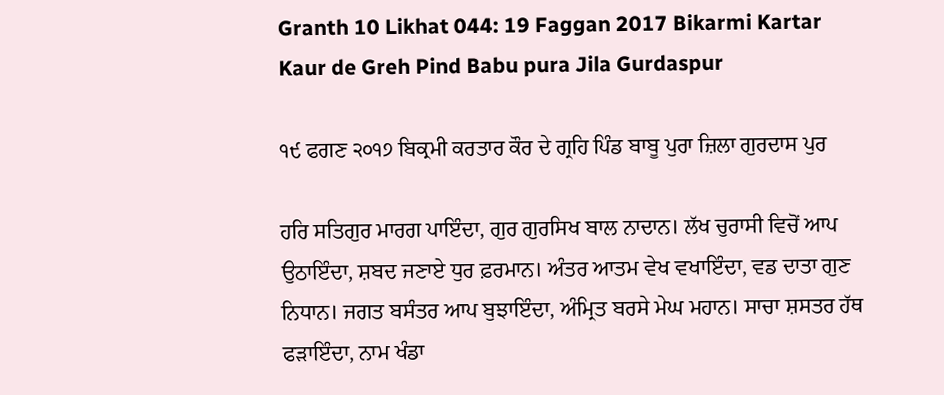Granth 10 Likhat 044: 19 Faggan 2017 Bikarmi Kartar Kaur de Greh Pind Babu pura Jila Gurdaspur

੧੯ ਫਗਣ ੨੦੧੭ ਬਿਕ੍ਰਮੀ ਕਰਤਾਰ ਕੌਰ ਦੇ ਗ੍ਰਹਿ ਪਿੰਡ ਬਾਬੂ ਪੁਰਾ ਜ਼ਿਲਾ ਗੁਰਦਾਸ ਪੁਰ

ਹਰਿ ਸਤਿਗੁਰ ਮਾਰਗ ਪਾਇੰਦਾ, ਗੁਰ ਗੁਰਸਿਖ ਬਾਲ ਨਾਦਾਨ। ਲੱਖ ਚੁਰਾਸੀ ਵਿਚੋਂ ਆਪ ਉਠਾਇੰਦਾ, ਸ਼ਬਦ ਜਣਾਏ ਧੁਰ ਫ਼ਰਮਾਨ। ਅੰਤਰ ਆਤਮ ਵੇਖ ਵਖਾਇੰਦਾ, ਵਡ ਦਾਤਾ ਗੁਣ ਨਿਧਾਨ। ਜਗਤ ਬਸੰਤਰ ਆਪ ਬੁਝਾਇੰਦਾ, ਅੰਮ੍ਰਿਤ ਬਰਸੇ ਮੇਘ ਮਹਾਨ। ਸਾਚਾ ਸ਼ਸਤਰ ਹੱਥ ਫੜਾਇੰਦਾ, ਨਾਮ ਖੰਡਾ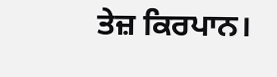ਤੇਜ਼ ਕਿਰਪਾਨ।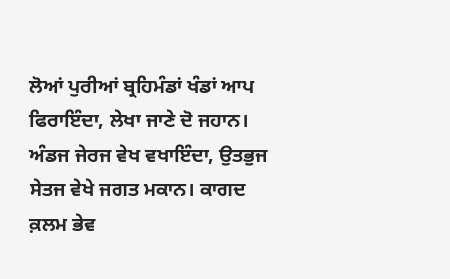ਲੋਆਂ ਪੁਰੀਆਂ ਬ੍ਰਹਿਮੰਡਾਂ ਖੰਡਾਂ ਆਪ ਫਿਰਾਇੰਦਾ, ਲੇਖਾ ਜਾਣੇ ਦੋ ਜਹਾਨ। ਅੰਡਜ ਜੇਰਜ ਵੇਖ ਵਖਾਇੰਦਾ, ਉਤਭੁਜ ਸੇਤਜ ਵੇਖੇ ਜਗਤ ਮਕਾਨ। ਕਾਗਦ ਕ਼ਲਮ ਭੇਵ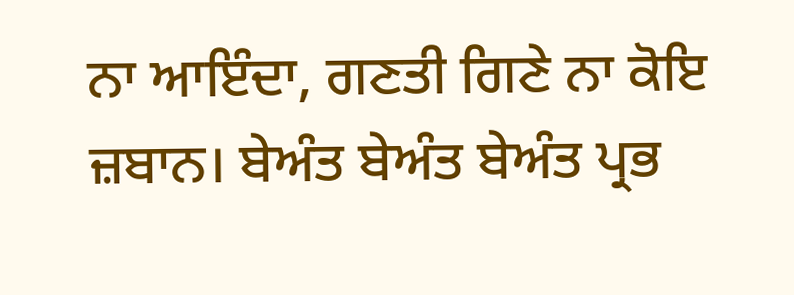ਨਾ ਆਇੰਦਾ, ਗਣਤੀ ਗਿਣੇ ਨਾ ਕੋਇ ਜ਼ਬਾਨ। ਬੇਅੰਤ ਬੇਅੰਤ ਬੇਅੰਤ ਪ੍ਰਭ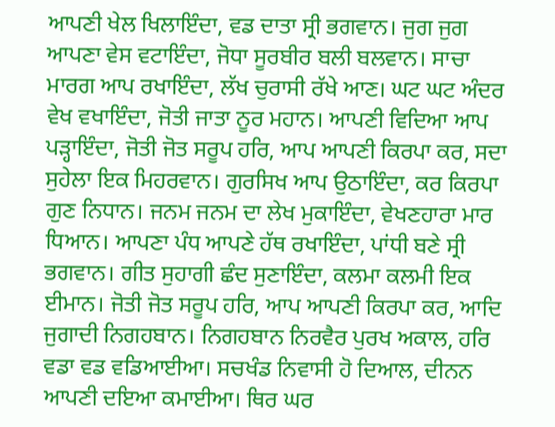ਆਪਣੀ ਖੇਲ ਖਿਲਾਇੰਦਾ, ਵਡ ਦਾਤਾ ਸ੍ਰੀ ਭਗਵਾਨ। ਜੁਗ ਜੁਗ ਆਪਣਾ ਵੇਸ ਵਟਾਇੰਦਾ, ਜੋਧਾ ਸੂਰਬੀਰ ਬਲੀ ਬਲਵਾਨ। ਸਾਚਾ ਮਾਰਗ ਆਪ ਰਖਾਇੰਦਾ, ਲੱਖ ਚੁਰਾਸੀ ਰੱਖੇ ਆਣ। ਘਟ ਘਟ ਅੰਦਰ ਵੇਖ ਵਖਾਇੰਦਾ, ਜੋਤੀ ਜਾਤਾ ਨੂਰ ਮਹਾਨ। ਆਪਣੀ ਵਿਦਿਆ ਆਪ ਪੜ੍ਹਾਇੰਦਾ, ਜੋਤੀ ਜੋਤ ਸਰੂਪ ਹਰਿ, ਆਪ ਆਪਣੀ ਕਿਰਪਾ ਕਰ, ਸਦਾ ਸੁਹੇਲਾ ਇਕ ਮਿਹਰਵਾਨ। ਗੁਰਸਿਖ ਆਪ ਉਠਾਇੰਦਾ, ਕਰ ਕਿਰਪਾ ਗੁਣ ਨਿਧਾਨ। ਜਨਮ ਜਨਮ ਦਾ ਲੇਖ ਮੁਕਾਇੰਦਾ, ਵੇਖਣਹਾਰਾ ਮਾਰ ਧਿਆਨ। ਆਪਣਾ ਪੰਧ ਆਪਣੇ ਹੱਥ ਰਖਾਇੰਦਾ, ਪਾਂਧੀ ਬਣੇ ਸ੍ਰੀ ਭਗਵਾਨ। ਗੀਤ ਸੁਹਾਗੀ ਛੰਦ ਸੁਣਾਇੰਦਾ, ਕਲਮਾ ਕਲਮੀ ਇਕ ਈਮਾਨ। ਜੋਤੀ ਜੋਤ ਸਰੂਪ ਹਰਿ, ਆਪ ਆਪਣੀ ਕਿਰਪਾ ਕਰ, ਆਦਿ ਜੁਗਾਦੀ ਨਿਗਹਬਾਨ। ਨਿਗਹਬਾਨ ਨਿਰਵੈਰ ਪੁਰਖ ਅਕਾਲ, ਹਰਿ ਵਡਾ ਵਡ ਵਡਿਆਈਆ। ਸਚਖੰਡ ਨਿਵਾਸੀ ਹੋ ਦਿਆਲ, ਦੀਨਨ ਆਪਣੀ ਦਇਆ ਕਮਾਈਆ। ਥਿਰ ਘਰ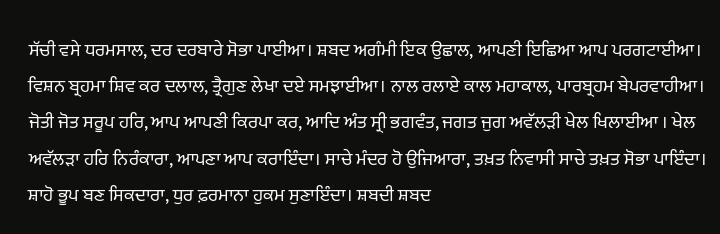ਸੱਚੀ ਵਸੇ ਧਰਮਸਾਲ, ਦਰ ਦਰਬਾਰੇ ਸੋਭਾ ਪਾਈਆ। ਸ਼ਬਦ ਅਗੰਮੀ ਇਕ ਉਛਾਲ, ਆਪਣੀ ਇਛਿਆ ਆਪ ਪਰਗਟਾਈਆ। ਵਿਸ਼ਨ ਬ੍ਰਹਮਾ ਸ਼ਿਵ ਕਰ ਦਲਾਲ, ਤ੍ਰੈਗੁਣ ਲੇਖਾ ਦਏ ਸਮਝਾਈਆ। ਨਾਲ ਰਲਾਏ ਕਾਲ ਮਹਾਕਾਲ, ਪਾਰਬ੍ਰਹਮ ਬੇਪਰਵਾਹੀਆ। ਜੋਤੀ ਜੋਤ ਸਰੂਪ ਹਰਿ, ਆਪ ਆਪਣੀ ਕਿਰਪਾ ਕਰ, ਆਦਿ ਅੰਤ ਸ੍ਰੀ ਭਗਵੰਤ, ਜਗਤ ਜੁਗ ਅਵੱਲੜੀ ਖੇਲ ਖਿਲਾਈਆ । ਖੇਲ ਅਵੱਲੜਾ ਹਰਿ ਨਿਰੰਕਾਰਾ, ਆਪਣਾ ਆਪ ਕਰਾਇੰਦਾ। ਸਾਚੇ ਮੰਦਰ ਹੋ ਉਜਿਆਰਾ, ਤਖ਼ਤ ਨਿਵਾਸੀ ਸਾਚੇ ਤਖ਼ਤ ਸੋਭਾ ਪਾਇੰਦਾ। ਸ਼ਾਹੋ ਭੂਪ ਬਣ ਸਿਕਦਾਰਾ, ਧੁਰ ਫ਼ਰਮਾਨਾ ਹੁਕਮ ਸੁਣਾਇੰਦਾ। ਸ਼ਬਦੀ ਸ਼ਬਦ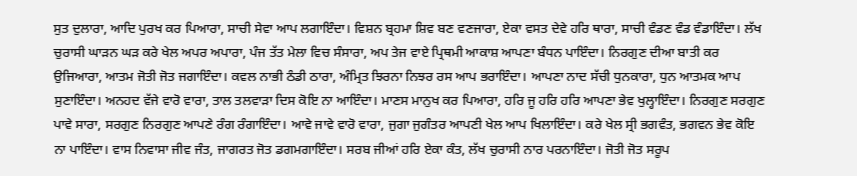ਸੁਤ ਦੁਲਾਰਾ, ਆਦਿ ਪੁਰਖ ਕਰ ਪਿਆਰਾ, ਸਾਚੀ ਸੇਵਾ ਆਪ ਲਗਾਇੰਦਾ। ਵਿਸ਼ਨ ਬ੍ਰਹਮਾ ਸ਼ਿਵ ਬਣ ਵਣਜਾਰਾ, ਏਕਾ ਵਸਤ ਦੇਵੇ ਹਰਿ ਥਾਰਾ, ਸਾਚੀ ਵੰਡਣ ਵੰਡ ਵੰਡਾਇੰਦਾ। ਲੱਖ ਚੁਰਾਸੀ ਘਾੜਨ ਘੜ ਕਰੇ ਖੇਲ ਅਪਰ ਅਪਾਰਾ, ਪੰਜ ਤੱਤ ਮੇਲਾ ਵਿਚ ਸੰਸਾਰਾ, ਅਪ ਤੇਜ ਵਾਏ ਪ੍ਰਿਥਮੀ ਆਕਾਸ਼ ਆਪਣਾ ਬੰਧਨ ਪਾਇੰਦਾ। ਨਿਰਗੁਣ ਦੀਆ ਬਾਤੀ ਕਰ ਉਜਿਆਰਾ, ਆਤਮ ਜੋਤੀ ਜੋਤ ਜਗਾਇੰਦਾ। ਕਵਲ ਨਾਭੀ ਠੰਡੀ ਠਾਰਾ, ਅੰਮ੍ਰਿਤ ਝਿਰਨਾ ਨਿਝਰ ਰਸ ਆਪ ਭਰਾਇੰਦਾ। ਆਪਣਾ ਨਾਦ ਸੱਚੀ ਧੁਨਕਾਰਾ, ਧੁਨ ਆਤਮਕ ਆਪ ਸੁਣਾਇੰਦਾ। ਅਨਹਦ ਵੱਜੇ ਵਾਰੋ ਵਾਰਾ, ਤਾਲ ਤਲਵਾੜਾ ਦਿਸ ਕੋਇ ਨਾ ਆਇੰਦਾ। ਮਾਣਸ ਮਾਨੁਖ ਕਰ ਪਿਆਰਾ, ਹਰਿ ਜੂ ਹਰਿ ਹਰਿ ਆਪਣਾ ਭੇਵ ਖੁਲ੍ਹਾਇੰਦਾ। ਨਿਰਗੁਣ ਸਰਗੁਣ ਪਾਵੇ ਸਾਰਾ, ਸਰਗੁਣ ਨਿਰਗੁਣ ਆਪਣੇ ਰੰਗ ਰੰਗਾਇੰਦਾ। ਆਵੇ ਜਾਵੇ ਵਾਰੋ ਵਾਰਾ, ਜੁਗਾ ਜੁਗੰਤਰ ਆਪਣੀ ਖੇਲ ਆਪ ਖਿਲਾਇੰਦਾ। ਕਰੇ ਖੇਲ ਸ੍ਰੀ ਭਗਵੰਤ, ਭਗਵਨ ਭੇਵ ਕੋਇ ਨਾ ਪਾਇੰਦਾ। ਵਾਸ ਨਿਵਾਸਾ ਜੀਵ ਜੰਤ, ਜਾਗਰਤ ਜੋਤ ਡਗਮਗਾਇੰਦਾ। ਸਰਬ ਜੀਆਂ ਹਰਿ ਏਕਾ ਕੰਤ, ਲੱਖ ਚੁਰਾਸੀ ਨਾਰ ਪਰਨਾਇੰਦਾ। ਜੋਤੀ ਜੋਤ ਸਰੂਪ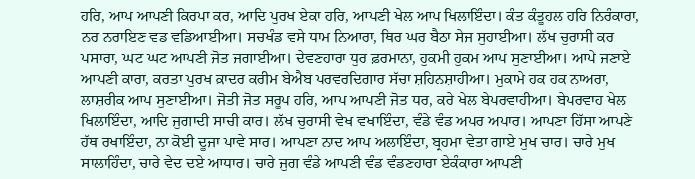ਹਰਿ, ਆਪ ਆਪਣੀ ਕਿਰਪਾ ਕਰ, ਆਦਿ ਪੁਰਖ ਏਕਾ ਹਰਿ, ਆਪਣੀ ਖੇਲ ਆਪ ਖਿਲਾਇੰਦਾ। ਕੰਤ ਕੰਤੂਹਲ ਹਰਿ ਨਿਰੰਕਾਰਾ, ਨਰ ਨਰਾਇਣ ਵਡ ਵਡਿਆਈਆ। ਸਚਖੰਡ ਵਸੇ ਧਾਮ ਨਿਆਰਾ, ਥਿਰ ਘਰ ਬੈਠਾ ਸੇਜ ਸੁਹਾਈਆ। ਲੱਖ ਚੁਰਾਸੀ ਕਰ ਪਸਾਰਾ, ਘਟ ਘਟ ਆਪਣੀ ਜੋਤ ਜਗਾਈਆ। ਦੇਵਣਹਾਰਾ ਧੁਰ ਫ਼ਰਮਾਨਾ, ਹੁਕਮੀ ਹੁਕਮ ਆਪ ਸੁਣਾਈਆ। ਆਪੇ ਜਣਾਏ ਆਪਣੀ ਕਾਰਾ, ਕਰਤਾ ਪੁਰਖ ਕ਼ਾਦਰ ਕਰੀਮ ਬੇਐਬ ਪਰਵਰਦਿਗਾਰ ਸੱਚਾ ਸ਼ਹਿਨਸ਼ਾਹੀਆ। ਮੁਕਾਮੇ ਹਕ ਹਕ ਨਾਅਰਾ, ਲਾਸ਼ਰੀਕ ਆਪ ਸੁਣਾਈਆ। ਜੋਤੀ ਜੋਤ ਸਰੂਪ ਹਰਿ, ਆਪ ਆਪਣੀ ਜੋਤ ਧਰ, ਕਰੇ ਖੇਲ ਬੇਪਰਵਾਹੀਆ। ਬੇਪਰਵਾਹ ਖੇਲ ਖਿਲਾਇੰਦਾ, ਆਦਿ ਜੁਗਾਦੀ ਸਾਚੀ ਕਾਰ। ਲੱਖ ਚੁਰਾਸੀ ਵੇਖ ਵਖਾਇੰਦਾ, ਵੰਡੇ ਵੰਡ ਅਪਰ ਅਪਾਰ। ਆਪਣਾ ਹਿੱਸਾ ਆਪਣੇ ਹੱਥ ਰਖਾਇੰਦਾ, ਨਾ ਕੋਈ ਦੂਜਾ ਪਾਵੇ ਸਾਰ। ਆਪਣਾ ਨਾਦ ਆਪ ਅਲਾਇੰਦਾ, ਬ੍ਰਹਮਾ ਵੇਤਾ ਗਾਏ ਮੁਖ ਚਾਰ। ਚਾਰੇ ਮੁਖ ਸਾਲਾਹਿੰਦਾ, ਚਾਰੇ ਵੇਦ ਦਏ ਆਧਾਰ। ਚਾਰੇ ਜੁਗ ਵੰਡੇ ਆਪਣੀ ਵੰਡ ਵੰਡਣਹਾਰਾ ਏਕੰਕਾਰਾ ਆਪਣੀ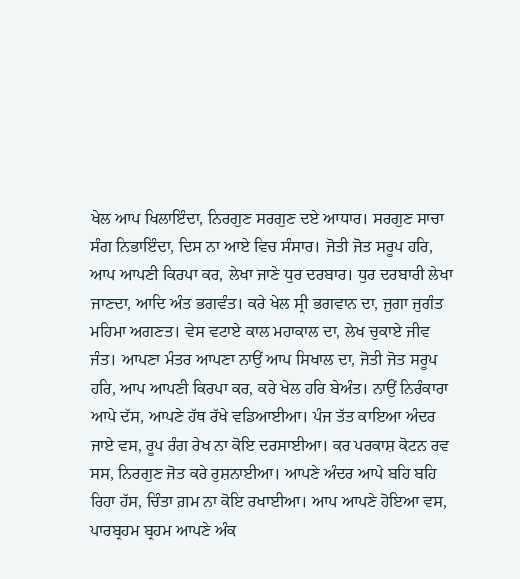ਖੇਲ ਆਪ ਖਿਲਾਇੰਦਾ, ਨਿਰਗੁਣ ਸਰਗੁਣ ਦਏ ਆਧਾਰ। ਸਰਗੁਣ ਸਾਚਾ ਸੰਗ ਨਿਭਾਇੰਦਾ, ਦਿਸ ਨਾ ਆਏ ਵਿਚ ਸੰਸਾਰ। ਜੋਤੀ ਜੋਤ ਸਰੂਪ ਹਰਿ, ਆਪ ਆਪਣੀ ਕਿਰਪਾ ਕਰ, ਲੇਖਾ ਜਾਣੇ ਧੁਰ ਦਰਬਾਰ। ਧੁਰ ਦਰਬਾਰੀ ਲੇਖਾ ਜਾਣਦਾ, ਆਦਿ ਅੰਤ ਭਗਵੰਤ। ਕਰੇ ਖੇਲ ਸ੍ਰੀ ਭਗਵਾਨ ਦਾ, ਜੁਗਾ ਜੁਗੰਤ ਮਹਿਮਾ ਅਗਣਤ। ਵੇਸ ਵਟਾਏ ਕਾਲ ਮਹਾਕਾਲ ਦਾ, ਲੇਖ ਚੁਕਾਏ ਜੀਵ ਜੰਤ। ਆਪਣਾ ਮੰਤਰ ਆਪਣਾ ਨਾਉਂ ਆਪ ਸਿਖਾਲ ਦਾ, ਜੋਤੀ ਜੋਤ ਸਰੂਪ ਹਰਿ, ਆਪ ਆਪਣੀ ਕਿਰਪਾ ਕਰ, ਕਰੇ ਖੇਲ ਹਰਿ ਬੇਅੰਤ। ਨਾਉਂ ਨਿਰੰਕਾਰਾ ਆਪੇ ਦੱਸ, ਆਪਣੇ ਹੱਥ ਰੱਖੇ ਵਡਿਆਈਆ। ਪੰਜ ਤੱਤ ਕਾਇਆ ਅੰਦਰ ਜਾਏ ਵਸ, ਰੂਪ ਰੰਗ ਰੇਖ ਨਾ ਕੋਇ ਦਰਸਾਈਆ। ਕਰ ਪਰਕਾਸ਼ ਕੋਟਨ ਰਵ ਸਸ, ਨਿਰਗੁਣ ਜੋਤ ਕਰੇ ਰੁਸ਼ਨਾਈਆ। ਆਪਣੇ ਅੰਦਰ ਆਪੇ ਬਹਿ ਬਹਿ ਰਿਹਾ ਹੱਸ, ਚਿੰਤਾ ਗ਼ਮ ਨਾ ਕੋਇ ਰਖਾਈਆ। ਆਪ ਆਪਣੇ ਹੋਇਆ ਵਸ, ਪਾਰਬ੍ਰਹਮ ਬ੍ਰਹਮ ਆਪਣੇ ਅੰਕ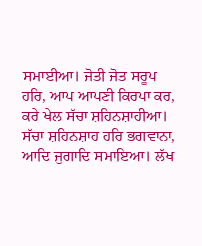ਸਮਾਈਆ। ਜੋਤੀ ਜੋਤ ਸਰੂਪ ਹਰਿ, ਆਪ ਆਪਣੀ ਕਿਰਪਾ ਕਰ, ਕਰੇ ਖੇਲ ਸੱਚਾ ਸ਼ਹਿਨਸ਼ਾਹੀਆ। ਸੱਚਾ ਸ਼ਹਿਨਸ਼ਾਹ ਹਰਿ ਭਗਵਾਨਾ, ਆਦਿ ਜੁਗਾਦਿ ਸਮਾਇਆ। ਲੱਖ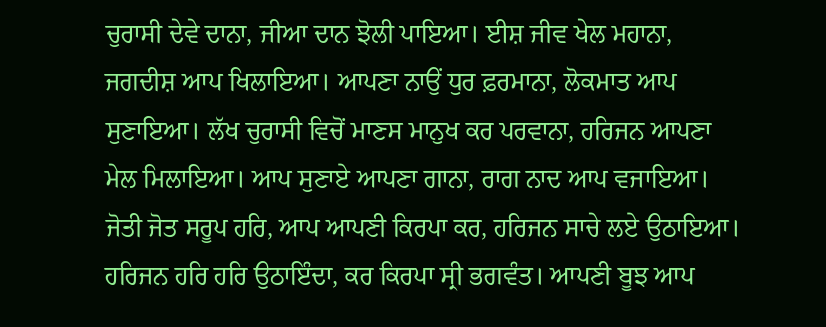ਚੁਰਾਸੀ ਦੇਵੇ ਦਾਨਾ, ਜੀਆ ਦਾਨ ਝੋਲੀ ਪਾਇਆ। ਈਸ਼ ਜੀਵ ਖੇਲ ਮਹਾਨਾ, ਜਗਦੀਸ਼ ਆਪ ਖਿਲਾਇਆ। ਆਪਣਾ ਨਾਉਂ ਧੁਰ ਫ਼ਰਮਾਨਾ, ਲੋਕਮਾਤ ਆਪ ਸੁਣਾਇਆ। ਲੱਖ ਚੁਰਾਸੀ ਵਿਚੋਂ ਮਾਣਸ ਮਾਨੁਖ ਕਰ ਪਰਵਾਨਾ, ਹਰਿਜਨ ਆਪਣਾ ਮੇਲ ਮਿਲਾਇਆ। ਆਪ ਸੁਣਾਏ ਆਪਣਾ ਗਾਨਾ, ਰਾਗ ਨਾਦ ਆਪ ਵਜਾਇਆ। ਜੋਤੀ ਜੋਤ ਸਰੂਪ ਹਰਿ, ਆਪ ਆਪਣੀ ਕਿਰਪਾ ਕਰ, ਹਰਿਜਨ ਸਾਚੇ ਲਏ ਉਠਾਇਆ। ਹਰਿਜਨ ਹਰਿ ਹਰਿ ਉਠਾਇੰਦਾ, ਕਰ ਕਿਰਪਾ ਸ੍ਰੀ ਭਗਵੰਤ। ਆਪਣੀ ਬੂਝ ਆਪ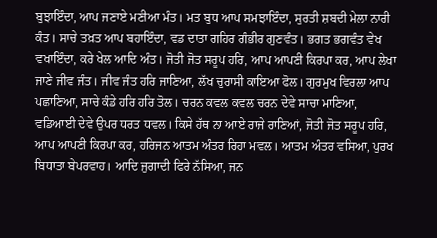ਬੁਝਾਇੰਦਾ, ਆਪ ਜਣਾਏ ਮਣੀਆ ਮੰਤ। ਮਤ ਬੁਧ ਆਪ ਸਮਝਾਇੰਦਾ, ਸੁਰਤੀ ਸ਼ਬਦੀ ਮੇਲਾ ਨਾਰੀ ਕੰਤ। ਸਾਚੇ ਤਖ਼ਤ ਆਪ ਬਹਾਇੰਦਾ, ਵਡ ਦਾਤਾ ਗਹਿਰ ਗੰਭੀਰ ਗੁਣਵੰਤ। ਭਗਤ ਭਗਵੰਤ ਵੇਖ ਵਖਾਇੰਦਾ, ਕਰੇ ਖੇਲ ਆਦਿ ਅੰਤ। ਜੋਤੀ ਜੋਤ ਸਰੂਪ ਹਰਿ, ਆਪ ਆਪਣੀ ਕਿਰਪਾ ਕਰ, ਆਪ ਲੇਖਾ ਜਾਣੇ ਜੀਵ ਜੰਤ। ਜੀਵ ਜੰਤ ਹਰਿ ਜਾਣਿਆ, ਲੱਖ ਚੁਰਾਸੀ ਕਾਇਆ ਫੋਲ। ਗੁਰਮੁਖ ਵਿਰਲਾ ਆਪ ਪਛਾਣਿਆ, ਸਾਚੇ ਕੰਡੇ ਹਰਿ ਹਰਿ ਤੋਲ। ਚਰਨ ਕਵਲ ਕਵਲ ਚਰਨ ਦੇਵੇ ਸਾਚਾ ਮਾਣਿਆ, ਵਡਿਆਈ ਦੇਵੇ ਉਪਰ ਧਰਤ ਧਵਲ। ਕਿਸੇ ਹੱਥ ਨਾ ਆਏ ਰਾਜੇ ਰਾਣਿਆਂ, ਜੋਤੀ ਜੋਤ ਸਰੂਪ ਹਰਿ, ਆਪ ਆਪਣੀ ਕਿਰਪਾ ਕਰ, ਹਰਿਜਨ ਆਤਮ ਅੰਤਰ ਰਿਹਾ ਮਵਲ। ਆਤਮ ਅੰਤਰ ਵਸਿਆ, ਪੁਰਖ ਬਿਧਾਤਾ ਬੇਪਰਵਾਹ। ਆਦਿ ਜੁਗਾਦੀ ਫਿਰੇ ਨੱਸਿਆ, ਜਨ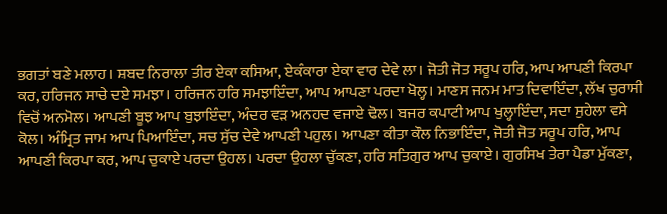ਭਗਤਾਂ ਬਣੇ ਮਲਾਹ। ਸ਼ਬਦ ਨਿਰਾਲਾ ਤੀਰ ਏਕਾ ਕਸਿਆ, ਏਕੰਕਾਰਾ ਏਕਾ ਵਾਰ ਦੇਵੇ ਲਾ। ਜੋਤੀ ਜੋਤ ਸਰੂਪ ਹਰਿ, ਆਪ ਆਪਣੀ ਕਿਰਪਾ ਕਰ, ਹਰਿਜਨ ਸਾਚੇ ਦਏ ਸਮਝਾ। ਹਰਿਜਨ ਹਰਿ ਸਮਝਾਇੰਦਾ, ਆਪ ਆਪਣਾ ਪਰਦਾ ਖੋਲ੍ਹ। ਮਾਣਸ ਜਨਮ ਮਾਤ ਦਿਵਾਇੰਦਾ, ਲੱਖ ਚੁਰਾਸੀ ਵਿਚੋਂ ਅਨਮੋਲ। ਆਪਣੀ ਬੂਝ ਆਪ ਬੁਝਾਇੰਦਾ, ਅੰਦਰ ਵੜ ਅਨਹਦ ਵਜਾਏ ਢੋਲ। ਬਜਰ ਕਪਾਟੀ ਆਪ ਖੁਲ੍ਹਾਇੰਦਾ, ਸਦਾ ਸੁਹੇਲਾ ਵਸੇ ਕੋਲ। ਅੰਮ੍ਰਿਤ ਜਾਮ ਆਪ ਪਿਆਇੰਦਾ, ਸਚ ਸੁੱਚ ਦੇਵੇ ਆਪਣੀ ਪਹੁਲ। ਆਪਣਾ ਕੀਤਾ ਕੌਲ ਨਿਭਾਇੰਦਾ, ਜੋਤੀ ਜੋਤ ਸਰੂਪ ਹਰਿ, ਆਪ ਆਪਣੀ ਕਿਰਪਾ ਕਰ, ਆਪ ਚੁਕਾਏ ਪਰਦਾ ਉਹਲ। ਪਰਦਾ ਉਹਲਾ ਚੁੱਕਣਾ, ਹਰਿ ਸਤਿਗੁਰ ਆਪ ਚੁਕਾਏ। ਗੁਰਸਿਖ ਤੇਰਾ ਪੈਡਾ ਮੁੱਕਣਾ,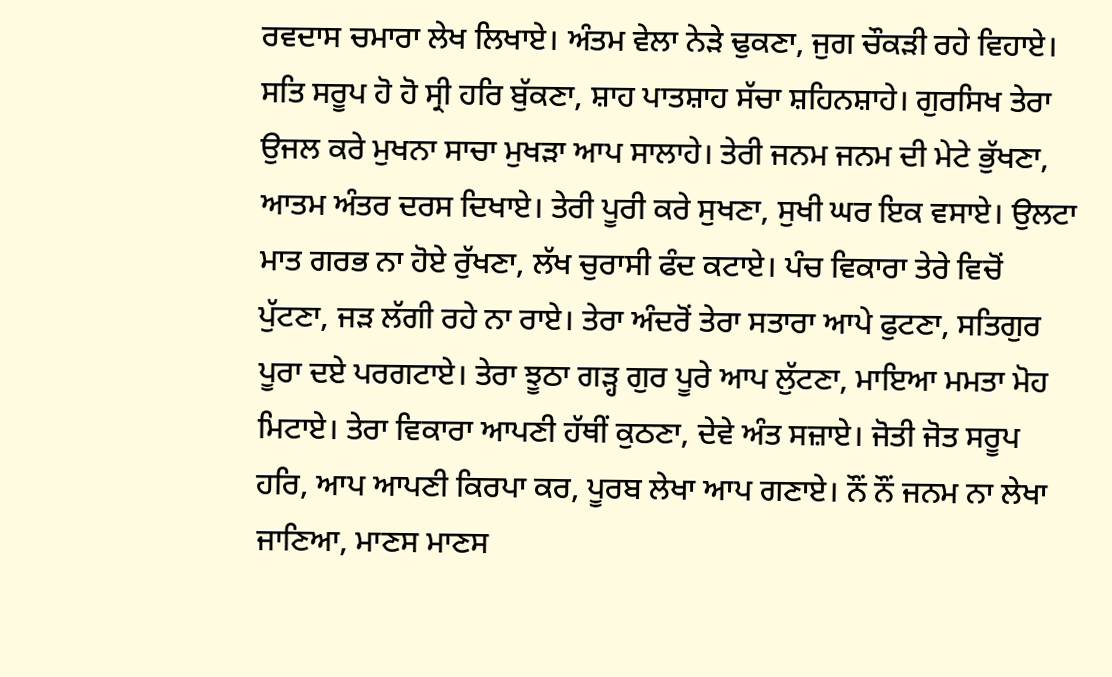ਰਵਦਾਸ ਚਮਾਰਾ ਲੇਖ ਲਿਖਾਏ। ਅੰਤਮ ਵੇਲਾ ਨੇੜੇ ਢੁਕਣਾ, ਜੁਗ ਚੌਕੜੀ ਰਹੇ ਵਿਹਾਏ। ਸਤਿ ਸਰੂਪ ਹੋ ਹੋ ਸ੍ਰੀ ਹਰਿ ਬੁੱਕਣਾ, ਸ਼ਾਹ ਪਾਤਸ਼ਾਹ ਸੱਚਾ ਸ਼ਹਿਨਸ਼ਾਹੇ। ਗੁਰਸਿਖ ਤੇਰਾ ਉਜਲ ਕਰੇ ਮੁਖਨਾ ਸਾਚਾ ਮੁਖੜਾ ਆਪ ਸਾਲਾਹੇ। ਤੇਰੀ ਜਨਮ ਜਨਮ ਦੀ ਮੇਟੇ ਭੁੱਖਣਾ, ਆਤਮ ਅੰਤਰ ਦਰਸ ਦਿਖਾਏ। ਤੇਰੀ ਪੂਰੀ ਕਰੇ ਸੁਖਣਾ, ਸੁਖੀ ਘਰ ਇਕ ਵਸਾਏ। ਉਲਟਾ ਮਾਤ ਗਰਭ ਨਾ ਹੋਏ ਰੁੱਖਣਾ, ਲੱਖ ਚੁਰਾਸੀ ਫੰਦ ਕਟਾਏ। ਪੰਚ ਵਿਕਾਰਾ ਤੇਰੇ ਵਿਚੋਂ ਪੁੱਟਣਾ, ਜੜ ਲੱਗੀ ਰਹੇ ਨਾ ਰਾਏ। ਤੇਰਾ ਅੰਦਰੋਂ ਤੇਰਾ ਸਤਾਰਾ ਆਪੇ ਫੁਟਣਾ, ਸਤਿਗੁਰ ਪੂਰਾ ਦਏ ਪਰਗਟਾਏ। ਤੇਰਾ ਝੂਠਾ ਗੜ੍ਹ ਗੁਰ ਪੂਰੇ ਆਪ ਲੁੱਟਣਾ, ਮਾਇਆ ਮਮਤਾ ਮੋਹ ਮਿਟਾਏ। ਤੇਰਾ ਵਿਕਾਰਾ ਆਪਣੀ ਹੱਥੀਂ ਕੁਠਣਾ, ਦੇਵੇ ਅੰਤ ਸਜ਼ਾਏ। ਜੋਤੀ ਜੋਤ ਸਰੂਪ ਹਰਿ, ਆਪ ਆਪਣੀ ਕਿਰਪਾ ਕਰ, ਪੂਰਬ ਲੇਖਾ ਆਪ ਗਣਾਏ। ਨੌਂ ਨੌਂ ਜਨਮ ਨਾ ਲੇਖਾ ਜਾਣਿਆ, ਮਾਣਸ ਮਾਣਸ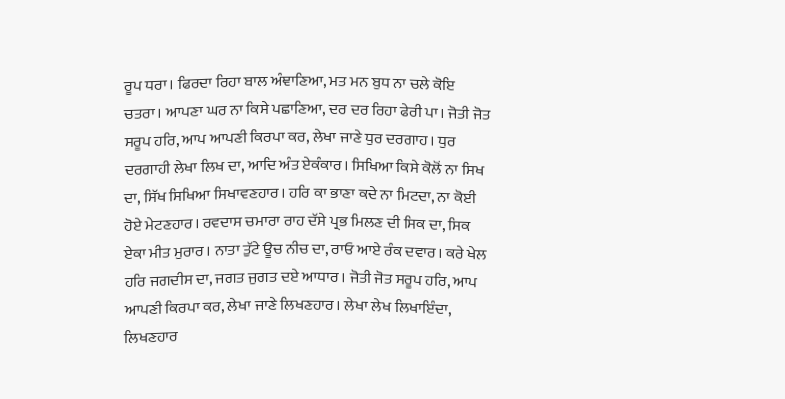ਰੂਪ ਧਰਾ। ਫਿਰਦਾ ਰਿਹਾ ਬਾਲ ਅੰਞਾਣਿਆ, ਮਤ ਮਨ ਬੁਧ ਨਾ ਚਲੇ ਕੋਇ ਚਤਰਾ। ਆਪਣਾ ਘਰ ਨਾ ਕਿਸੇ ਪਛਾਣਿਆ, ਦਰ ਦਰ ਰਿਹਾ ਫੇਰੀ ਪਾ। ਜੋਤੀ ਜੋਤ ਸਰੂਪ ਹਰਿ, ਆਪ ਆਪਣੀ ਕਿਰਪਾ ਕਰ, ਲੇਖਾ ਜਾਣੇ ਧੁਰ ਦਰਗਾਹ। ਧੁਰ ਦਰਗਾਹੀ ਲੇਖਾ ਲਿਖ ਦਾ, ਆਦਿ ਅੰਤ ਏਕੰਕਾਰ। ਸਿਖਿਆ ਕਿਸੇ ਕੋਲੋਂ ਨਾ ਸਿਖ ਦਾ, ਸਿੱਖ ਸਿਖਿਆ ਸਿਖਾਵਣਹਾਰ। ਹਰਿ ਕਾ ਭਾਣਾ ਕਦੇ ਨਾ ਮਿਟਦਾ, ਨਾ ਕੋਈ ਹੋਏ ਮੇਟਣਹਾਰ। ਰਵਦਾਸ ਚਮਾਰਾ ਰਾਹ ਦੱਸੇ ਪ੍ਰਭ ਮਿਲਣ ਦੀ ਸਿਕ ਦਾ, ਸਿਕ ਏਕਾ ਮੀਤ ਮੁਰਾਰ। ਨਾਤਾ ਤੁੱਟੇ ਊਚ ਨੀਚ ਦਾ, ਰਾਓ ਆਏ ਰੰਕ ਦਵਾਰ। ਕਰੇ ਖੇਲ ਹਰਿ ਜਗਦੀਸ ਦਾ, ਜਗਤ ਜੁਗਤ ਦਏ ਆਧਾਰ। ਜੋਤੀ ਜੋਤ ਸਰੂਪ ਹਰਿ, ਆਪ ਆਪਣੀ ਕਿਰਪਾ ਕਰ, ਲੇਖਾ ਜਾਣੇ ਲਿਖਣਹਾਰ। ਲੇਖਾ ਲੇਖ ਲਿਖਾਇੰਦਾ, ਲਿਖਣਹਾਰ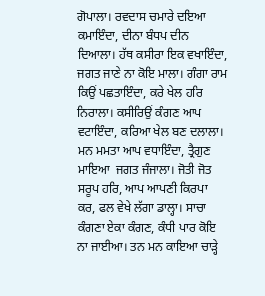ਗੋਪਾਲਾ। ਰਵਦਾਸ ਚਮਾਰੇ ਦਇਆ ਕਮਾਇੰਦਾ, ਦੀਨਾ ਬੰਧਪ ਦੀਨ ਦਿਆਲਾ। ਹੱਥ ਕਸੀਰਾ ਇਕ ਵਖਾਇੰਦਾ, ਜਗਤ ਜਾਣੇ ਨਾ ਕੋਇ ਮਾਲਾ। ਗੰਗਾ ਰਾਮ ਕਿਉਂ ਪਛਤਾਇੰਦਾ, ਕਰੇ ਖੇਲ ਹਰਿ ਨਿਰਾਲਾ। ਕਸੀਰਿਉਂ ਕੰਗਣ ਆਪ ਵਟਾਇੰਦਾ, ਕਰਿਆ ਖੇਲ ਬਣ ਦਲਾਲਾ। ਮਨ ਮਮਤਾ ਆਪ ਵਧਾਇੰਦਾ, ਤ੍ਰੈਗੁਣ ਮਾਇਆ  ਜਗਤ ਜੰਜਾਲਾ। ਜੋਤੀ ਜੋਤ ਸਰੂਪ ਹਰਿ, ਆਪ ਆਪਣੀ ਕਿਰਪਾ ਕਰ, ਫਲ ਵੇਖੇ ਲੱਗਾ ਡਾਲ੍ਹਾ। ਸਾਚਾ ਕੰਗਣਾ ਏਕਾ ਕੰਗਣ, ਕੰਧੀ ਪਾਰ ਕੋਇ ਨਾ ਜਾਈਆ। ਤਨ ਮਨ ਕਾਇਆ ਚਾੜ੍ਹੇ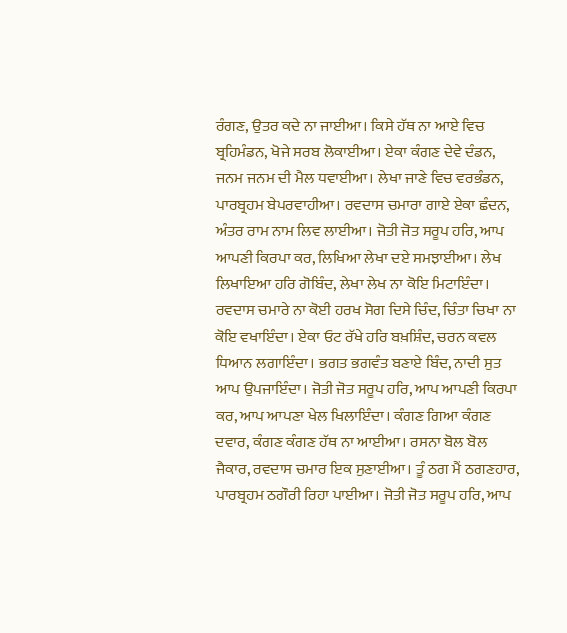ਰੰਗਣ, ਉਤਰ ਕਦੇ ਨਾ ਜਾਈਆ। ਕਿਸੇ ਹੱਥ ਨਾ ਆਏ ਵਿਚ ਬ੍ਰਹਿਮੰਡਨ, ਖੋਜੇ ਸਰਬ ਲੋਕਾਈਆ। ਏਕਾ ਕੰਗਣ ਦੇਵੇ ਦੰਡਨ, ਜਨਮ ਜਨਮ ਦੀ ਮੈਲ ਧਵਾਈਆ। ਲੇਖਾ ਜਾਣੇ ਵਿਚ ਵਰਭੰਡਨ, ਪਾਰਬ੍ਰਹਮ ਬੇਪਰਵਾਹੀਆ। ਰਵਦਾਸ ਚਮਾਰਾ ਗਾਏ ਏਕਾ ਛੰਦਨ, ਅੰਤਰ ਰਾਮ ਨਾਮ ਲਿਵ ਲਾਈਆ। ਜੋਤੀ ਜੋਤ ਸਰੂਪ ਹਰਿ, ਆਪ ਆਪਣੀ ਕਿਰਪਾ ਕਰ, ਲਿਖਿਆ ਲੇਖਾ ਦਏ ਸਮਝਾਈਆ। ਲੇਖ ਲਿਖਾਇਆ ਹਰਿ ਗੋਬਿੰਦ, ਲੇਖਾ ਲੇਖ ਨਾ ਕੋਇ ਮਿਟਾਇੰਦਾ। ਰਵਦਾਸ ਚਮਾਰੇ ਨਾ ਕੋਈ ਹਰਖ ਸੋਗ ਦਿਸੇ ਚਿੰਦ, ਚਿੰਤਾ ਚਿਖਾ ਨਾ ਕੋਇ ਵਖਾਇੰਦਾ। ਏਕਾ ਓਟ ਰੱਖੇ ਹਰਿ ਬਖ਼ਸ਼ਿੰਦ, ਚਰਨ ਕਵਲ ਧਿਆਨ ਲਗਾਇੰਦਾ। ਭਗਤ ਭਗਵੰਤ ਬਣਾਏ ਬਿੰਦ, ਨਾਦੀ ਸੁਤ ਆਪ ਉਪਜਾਇੰਦਾ। ਜੋਤੀ ਜੋਤ ਸਰੂਪ ਹਰਿ, ਆਪ ਆਪਣੀ ਕਿਰਪਾ ਕਰ, ਆਪ ਆਪਣਾ ਖੇਲ ਖਿਲਾਇੰਦਾ। ਕੰਗਣ ਗਿਆ ਕੰਗਣ ਦਵਾਰ, ਕੰਗਣ ਕੰਗਣ ਹੱਥ ਨਾ ਆਈਆ। ਰਸਨਾ ਬੋਲ ਬੋਲ ਜੈਕਾਰ, ਰਵਦਾਸ ਚਮਾਰ ਇਕ ਸੁਣਾਈਆ। ਤੂੰ ਠਗ ਮੈਂ ਠਗਣਹਾਰ, ਪਾਰਬ੍ਰਹਮ ਠਗੌਰੀ ਰਿਹਾ ਪਾਈਆ। ਜੋਤੀ ਜੋਤ ਸਰੂਪ ਹਰਿ, ਆਪ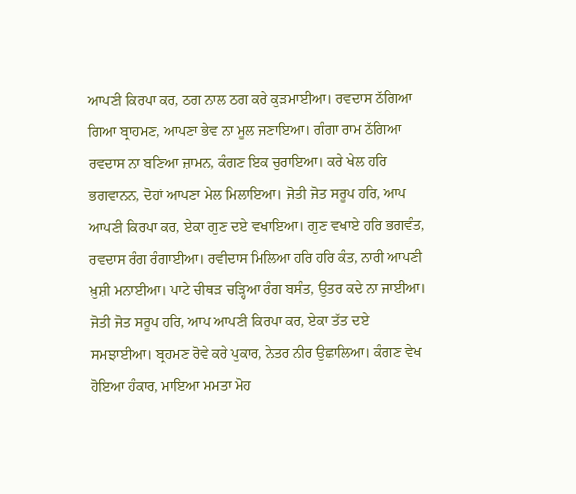ਆਪਣੀ ਕਿਰਪਾ ਕਰ, ਠਗ ਨਾਲ ਠਗ ਕਰੇ ਕੁੜਮਾਈਆ। ਰਵਦਾਸ ਠੱਗਿਆ ਗਿਆ ਬ੍ਰਾਹਮਣ, ਆਪਣਾ ਭੇਵ ਨਾ ਮੂਲ ਜਣਾਇਆ। ਗੰਗਾ ਰਾਮ ਠੱਗਿਆ ਰਵਦਾਸ ਨਾ ਬਣਿਆ ਜ਼ਾਮਨ, ਕੰਗਣ ਇਕ ਚੁਰਾਇਆ। ਕਰੇ ਖੇਲ ਹਰਿ ਭਗਵਾਨਨ, ਦੋਹਾਂ ਆਪਣਾ ਮੇਲ ਮਿਲਾਇਆ। ਜੋਤੀ ਜੋਤ ਸਰੂਪ ਹਰਿ, ਆਪ ਆਪਣੀ ਕਿਰਪਾ ਕਰ, ਏਕਾ ਗੁਣ ਦਏ ਵਖਾਇਆ। ਗੁਣ ਵਖਾਏ ਹਰਿ ਭਗਵੰਤ, ਰਵਦਾਸ ਰੰਗ ਰੰਗਾਈਆ। ਰਵੀਦਾਸ ਮਿਲਿਆ ਹਰਿ ਹਰਿ ਕੰਤ, ਨਾਰੀ ਆਪਣੀ ਖ਼ੁਸ਼ੀ ਮਨਾਈਆ। ਪਾਟੇ ਚੀਥੜ ਚੜ੍ਹਿਆ ਰੰਗ ਬਸੰਤ, ਉਤਰ ਕਦੇ ਨਾ ਜਾਈਆ। ਜੋਤੀ ਜੋਤ ਸਰੂਪ ਹਰਿ, ਆਪ ਆਪਣੀ ਕਿਰਪਾ ਕਰ, ਏਕਾ ਤੱਤ ਦਏ ਸਮਝਾਈਆ। ਬ੍ਰਹਮਣ ਰੋਵੇ ਕਰੇ ਪੁਕਾਰ, ਨੇਤਰ ਨੀਰ ਉਛਾਲਿਆ। ਕੰਗਣ ਵੇਖ ਹੋਇਆ ਹੰਕਾਰ, ਮਾਇਆ ਮਮਤਾ ਮੋਹ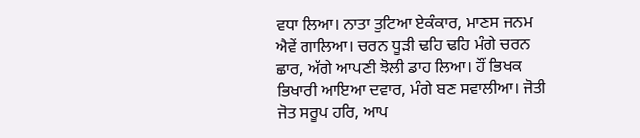ਵਧਾ ਲਿਆ। ਨਾਤਾ ਤੁਟਿਆ ਏਕੰਕਾਰ, ਮਾਣਸ ਜਨਮ ਐਵੇਂ ਗਾਲਿਆ। ਚਰਨ ਧੂੜੀ ਢਹਿ ਢਹਿ ਮੰਗੇ ਚਰਨ ਛਾਰ, ਅੱਗੇ ਆਪਣੀ ਝੋਲੀ ਡਾਹ ਲਿਆ। ਹੌਂ ਭਿਖਕ ਭਿਖਾਰੀ ਆਇਆ ਦਵਾਰ, ਮੰਗੇ ਬਣ ਸਵਾਲੀਆ। ਜੋਤੀ ਜੋਤ ਸਰੂਪ ਹਰਿ, ਆਪ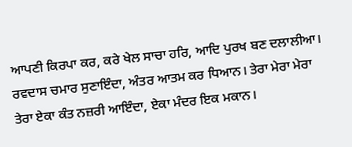ਆਪਣੀ ਕਿਰਪਾ ਕਰ, ਕਰੇ ਖੇਲ ਸਾਚਾ ਹਰਿ, ਆਦਿ ਪੁਰਖ ਬਣ ਦਲਾਲੀਆ। ਰਵਦਾਸ ਚਮਾਰ ਸੁਣਾਇੰਦਾ, ਅੰਤਰ ਆਤਮ ਕਰ ਧਿਆਨ। ਤੇਰਾ ਮੇਰਾ ਮੇਰਾ ਤੇਰਾ ਏਕਾ ਕੰਤ ਨਜ਼ਰੀ ਆਇੰਦਾ, ਏਕਾ ਮੰਦਰ ਇਕ ਮਕਾਨ।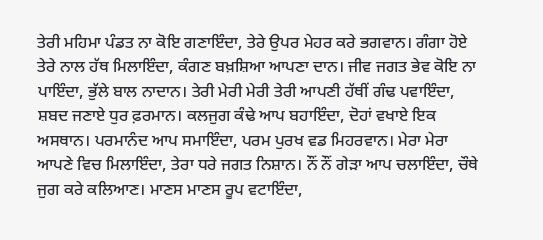ਤੇਰੀ ਮਹਿਮਾ ਪੰਡਤ ਨਾ ਕੋਇ ਗਣਾਇੰਦਾ, ਤੇਰੇ ਉਪਰ ਮੇਹਰ ਕਰੇ ਭਗਵਾਨ। ਗੰਗਾ ਹੋਏ ਤੇਰੇ ਨਾਲ ਹੱਥ ਮਿਲਾਇੰਦਾ, ਕੰਗਣ ਬਖ਼ਸ਼ਿਆ ਆਪਣਾ ਦਾਨ। ਜੀਵ ਜਗਤ ਭੇਵ ਕੋਇ ਨਾ ਪਾਇੰਦਾ, ਭੁੱਲੇ ਬਾਲ ਨਾਦਾਨ। ਤੇਰੀ ਮੇਰੀ ਮੇਰੀ ਤੇਰੀ ਆਪਣੀ ਹੱਥੀਂ ਗੰਢ ਪਵਾਇੰਦਾ, ਸ਼ਬਦ ਜਣਾਏ ਧੁਰ ਫ਼ਰਮਾਨ। ਕਲਜੁਗ ਕੰਢੇ ਆਪ ਬਹਾਇੰਦਾ, ਦੋਹਾਂ ਵਖਾਏ ਇਕ ਅਸਥਾਨ। ਪਰਮਾਨੰਦ ਆਪ ਸਮਾਇੰਦਾ, ਪਰਮ ਪੁਰਖ ਵਡ ਮਿਹਰਵਾਨ। ਮੇਰਾ ਮੇਰਾ ਆਪਣੇ ਵਿਚ ਮਿਲਾਇੰਦਾ, ਤੇਰਾ ਧਰੇ ਜਗਤ ਨਿਸ਼ਾਨ। ਨੌਂ ਨੌਂ ਗੇੜਾ ਆਪ ਚਲਾਇੰਦਾ, ਚੌਥੇ ਜੁਗ ਕਰੇ ਕਲਿਆਣ। ਮਾਣਸ ਮਾਣਸ ਰੂਪ ਵਟਾਇੰਦਾ,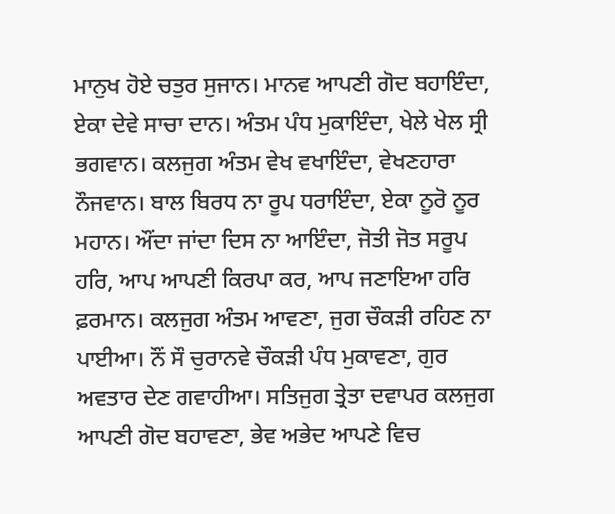ਮਾਨੁਖ ਹੋਏ ਚਤੁਰ ਸੁਜਾਨ। ਮਾਨਵ ਆਪਣੀ ਗੋਦ ਬਹਾਇੰਦਾ, ਏਕਾ ਦੇਵੇ ਸਾਚਾ ਦਾਨ। ਅੰਤਮ ਪੰਧ ਮੁਕਾਇੰਦਾ, ਖੇਲੇ ਖੇਲ ਸ੍ਰੀ ਭਗਵਾਨ। ਕਲਜੁਗ ਅੰਤਮ ਵੇਖ ਵਖਾਇੰਦਾ, ਵੇਖਣਹਾਰਾ ਨੌਜਵਾਨ। ਬਾਲ ਬਿਰਧ ਨਾ ਰੂਪ ਧਰਾਇੰਦਾ, ਏਕਾ ਨੂਰੋ ਨੂਰ ਮਹਾਨ। ਔਂਦਾ ਜਾਂਦਾ ਦਿਸ ਨਾ ਆਇੰਦਾ, ਜੋਤੀ ਜੋਤ ਸਰੂਪ ਹਰਿ, ਆਪ ਆਪਣੀ ਕਿਰਪਾ ਕਰ, ਆਪ ਜਣਾਇਆ ਹਰਿ ਫ਼ਰਮਾਨ। ਕਲਜੁਗ ਅੰਤਮ ਆਵਣਾ, ਜੁਗ ਚੌਕੜੀ ਰਹਿਣ ਨਾ ਪਾਈਆ। ਨੌਂ ਸੌ ਚੁਰਾਨਵੇ ਚੌਕੜੀ ਪੰਧ ਮੁਕਾਵਣਾ, ਗੁਰ ਅਵਤਾਰ ਦੇਣ ਗਵਾਹੀਆ। ਸਤਿਜੁਗ ਤ੍ਰੇਤਾ ਦਵਾਪਰ ਕਲਜੁਗ ਆਪਣੀ ਗੋਦ ਬਹਾਵਣਾ, ਭੇਵ ਅਭੇਦ ਆਪਣੇ ਵਿਚ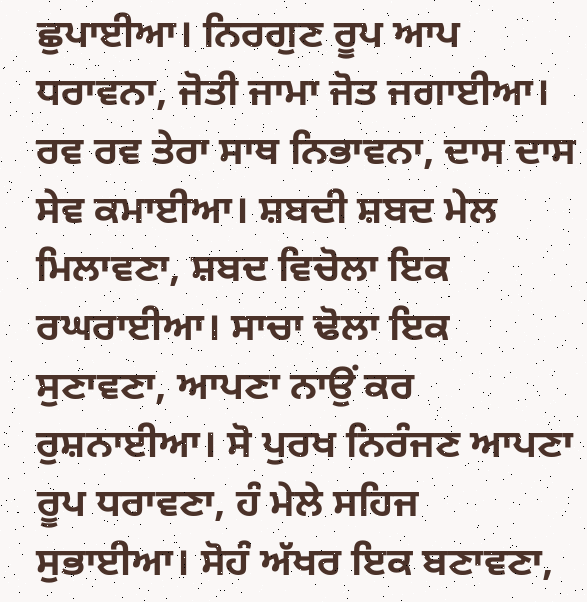ਛੁਪਾਈਆ। ਨਿਰਗੁਣ ਰੂਪ ਆਪ ਧਰਾਵਨਾ, ਜੋਤੀ ਜਾਮਾ ਜੋਤ ਜਗਾਈਆ। ਰਵ ਰਵ ਤੇਰਾ ਸਾਥ ਨਿਭਾਵਨਾ, ਦਾਸ ਦਾਸ ਸੇਵ ਕਮਾਈਆ। ਸ਼ਬਦੀ ਸ਼ਬਦ ਮੇਲ ਮਿਲਾਵਣਾ, ਸ਼ਬਦ ਵਿਚੋਲਾ ਇਕ ਰਘਰਾਈਆ। ਸਾਚਾ ਢੋਲਾ ਇਕ ਸੁਣਾਵਣਾ, ਆਪਣਾ ਨਾਉਂ ਕਰ ਰੁਸ਼ਨਾਈਆ। ਸੋ ਪੁਰਖ ਨਿਰੰਜਣ ਆਪਣਾ ਰੂਪ ਧਰਾਵਣਾ, ਹੰ ਮੇਲੇ ਸਹਿਜ ਸੁਭਾਈਆ। ਸੋਹੰ ਅੱਖਰ ਇਕ ਬਣਾਵਣਾ,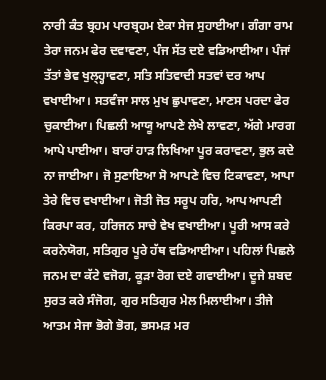ਨਾਰੀ ਕੰਤ ਬ੍ਰਹਮ ਪਾਰਬ੍ਰਹਮ ਏਕਾ ਸੇਜ ਸੁਹਾਈਆ। ਗੰਗਾ ਰਾਮ ਤੇਰਾ ਜਨਮ ਫੇਰ ਦਵਾਵਣਾ, ਪੰਜ ਸੱਤ ਦਏ ਵਡਿਆਈਆ। ਪੰਜਾਂ ਤੱਤਾਂ ਭੇਵ ਖੁਲ੍ਹ੍ਹਾਵਣਾ, ਸਤਿ ਸਤਿਵਾਦੀ ਸਤਵਾਂ ਦਰ ਆਪ ਵਖਾਈਆ। ਸਤਵੰਜਾ ਸਾਲ ਮੁਖ ਛੁਪਾਵਣਾ, ਮਾਣਸ ਪਰਦਾ ਫੇਰ ਚੁਕਾਈਆ। ਪਿਛਲੀ ਆਯੂ ਆਪਣੇ ਲੇਖੇ ਲਾਵਣਾ, ਅੱਗੇ ਮਾਰਗ ਆਪੇ ਪਾਈਆ। ਬਾਰਾਂ ਹਾੜ ਲਿਖਿਆ ਪੂਰ ਕਰਾਵਣਾ, ਭੁਲ ਕਦੇ ਨਾ ਜਾਈਆ। ਜੋ ਸੁਣਾਇਆ ਸੋ ਆਪਣੇ ਵਿਚ ਟਿਕਾਵਣਾ, ਆਪਾ ਤੇਰੇ ਵਿਚ ਵਖਾਈਆ। ਜੋਤੀ ਜੋਤ ਸਰੂਪ ਹਰਿ, ਆਪ ਆਪਣੀ ਕਿਰਪਾ ਕਰ, ਹਰਿਜਨ ਸਾਚੇ ਵੇਖ ਵਖਾਈਆ। ਪੂਰੀ ਆਸ ਕਰੇ ਕਰਨੇਯੋਗ, ਸਤਿਗੁਰ ਪੂਰੇ ਹੱਥ ਵਡਿਆਈਆ। ਪਹਿਲਾਂ ਪਿਛਲੇ ਜਨਮ ਦਾ ਕੱਟੇ ਵਜੋਗ, ਕੂੜਾ ਰੋਗ ਦਏ ਗਵਾਈਆ। ਦੂਜੇ ਸ਼ਬਦ ਸੁਰਤ ਕਰੇ ਸੰਜੋਗ, ਗੁਰ ਸਤਿਗੁਰ ਮੇਲ ਮਿਲਾਈਆ। ਤੀਜੇ ਆਤਮ ਸੇਜਾ ਭੋਗੇ ਭੋਗ, ਭਸਮੜ ਮਰ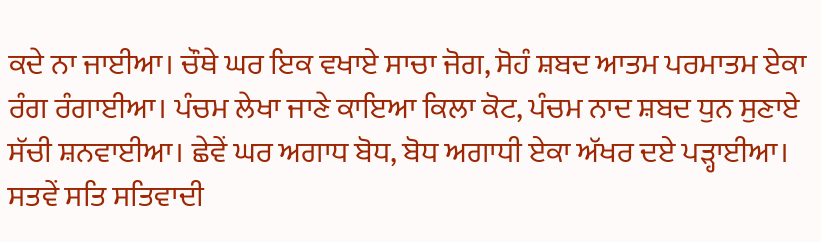ਕਦੇ ਨਾ ਜਾਈਆ। ਚੌਥੇ ਘਰ ਇਕ ਵਖਾਏ ਸਾਚਾ ਜੋਗ, ਸੋਹੰ ਸ਼ਬਦ ਆਤਮ ਪਰਮਾਤਮ ਏਕਾ ਰੰਗ ਰੰਗਾਈਆ। ਪੰਚਮ ਲੇਖਾ ਜਾਣੇ ਕਾਇਆ ਕਿਲਾ ਕੋਟ, ਪੰਚਮ ਨਾਦ ਸ਼ਬਦ ਧੁਨ ਸੁਣਾਏ ਸੱਚੀ ਸ਼ਨਵਾਈਆ। ਛੇਵੇਂ ਘਰ ਅਗਾਧ ਬੋਧ, ਬੋਧ ਅਗਾਧੀ ਏਕਾ ਅੱਖਰ ਦਏ ਪੜ੍ਹਾਈਆ। ਸਤਵੇਂ ਸਤਿ ਸਤਿਵਾਦੀ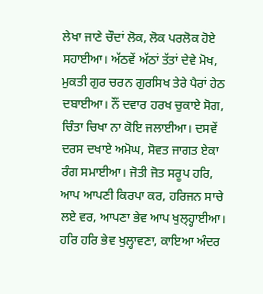ਲੇਖਾ ਜਾਣੇ ਚੌਦਾਂ ਲੋਕ, ਲੋਕ ਪਰਲੋਕ ਹੋਏ ਸਹਾਈਆ। ਅੱਠਵੇਂ ਅੱਠਾਂ ਤੱਤਾਂ ਦੇਵੇ ਮੋਖ, ਮੁਕਤੀ ਗੁਰ ਚਰਨ ਗੁਰਸਿਖ ਤੇਰੇ ਪੈਰਾਂ ਹੇਠ ਦਬਾਈਆ। ਨੌਂ ਦਵਾਰ ਹਰਖ ਚੁਕਾਏ ਸੋਗ, ਚਿੰਤਾ ਚਿਖਾ ਨਾ ਕੋਇ ਜਲਾਈਆ। ਦਸਵੇਂ ਦਰਸ ਦਖਾਏ ਅਮੋਘ, ਸੋਵਤ ਜਾਗਤ ਏਕਾ ਰੰਗ ਸਮਾਈਆ। ਜੋਤੀ ਜੋਤ ਸਰੂਪ ਹਰਿ, ਆਪ ਆਪਣੀ ਕਿਰਪਾ ਕਰ, ਹਰਿਜਨ ਸਾਚੇ ਲਏ ਵਰ, ਆਪਣਾ ਭੇਵ ਆਪ ਖੁਲ੍ਹ੍ਹਾਈਆ। ਹਰਿ ਹਰਿ ਭੇਵ ਖੁਲ੍ਹਾਵਣਾ, ਕਾਇਆ ਅੰਦਰ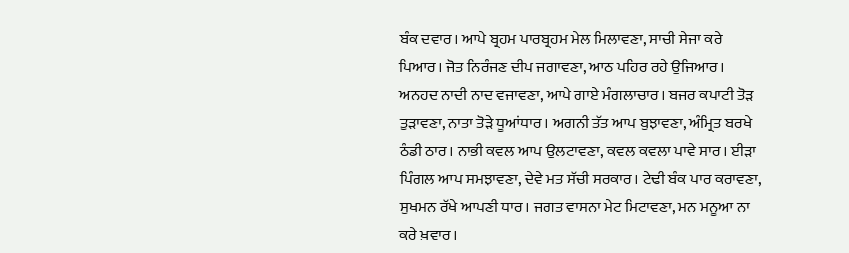ਬੰਕ ਦਵਾਰ। ਆਪੇ ਬ੍ਰਹਮ ਪਾਰਬ੍ਰਹਮ ਮੇਲ ਮਿਲਾਵਣਾ, ਸਾਚੀ ਸੇਜਾ ਕਰੇ ਪਿਆਰ। ਜੋਤ ਨਿਰੰਜਣ ਦੀਪ ਜਗਾਵਣਾ, ਆਠ ਪਹਿਰ ਰਹੇ ਉਜਿਆਰ। ਅਨਹਦ ਨਾਦੀ ਨਾਦ ਵਜਾਵਣਾ, ਆਪੇ ਗਾਏ ਮੰਗਲਾਚਾਰ। ਬਜਰ ਕਪਾਟੀ ਤੋੜ ਤੁੜਾਵਣਾ, ਨਾਤਾ ਤੋੜੇ ਧੂਆਂਧਾਰ। ਅਗਨੀ ਤੱਤ ਆਪ ਬੁਝਾਵਣਾ, ਅੰਮ੍ਰਿਤ ਬਰਖੇ ਠੰਡੀ ਠਾਰ। ਨਾਭੀ ਕਵਲ ਆਪ ਉਲਟਾਵਣਾ, ਕਵਲ ਕਵਲਾ ਪਾਵੇ ਸਾਰ। ਈੜਾ ਪਿੰਗਲ ਆਪ ਸਮਝਾਵਣਾ, ਦੇਵੇ ਮਤ ਸੱਚੀ ਸਰਕਾਰ। ਟੇਢੀ ਬੰਕ ਪਾਰ ਕਰਾਵਣਾ, ਸੁਖਮਨ ਰੱਖੇ ਆਪਣੀ ਧਾਰ। ਜਗਤ ਵਾਸਨਾ ਮੇਟ ਮਿਟਾਵਣਾ, ਮਨ ਮਨੂਆ ਨਾ ਕਰੇ ਖ਼ਵਾਰ।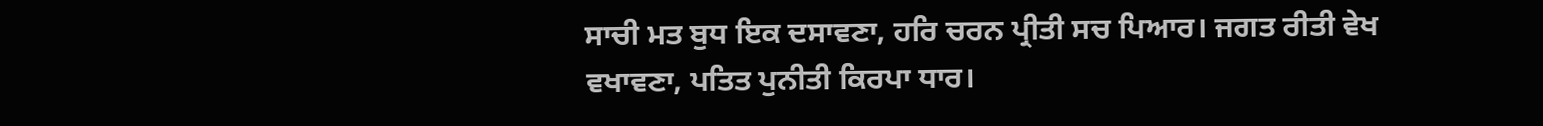ਸਾਚੀ ਮਤ ਬੁਧ ਇਕ ਦਸਾਵਣਾ, ਹਰਿ ਚਰਨ ਪ੍ਰੀਤੀ ਸਚ ਪਿਆਰ। ਜਗਤ ਰੀਤੀ ਵੇਖ ਵਖਾਵਣਾ, ਪਤਿਤ ਪੁਨੀਤੀ ਕਿਰਪਾ ਧਾਰ।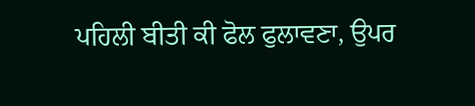ਪਹਿਲੀ ਬੀਤੀ ਕੀ ਫੋਲ ਫੁਲਾਵਣਾ, ਉਪਰ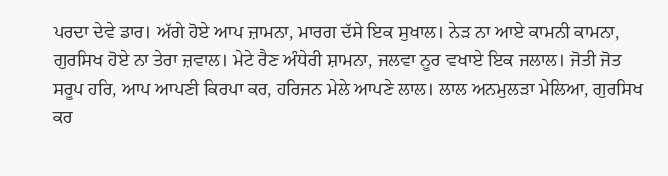ਪਰਦਾ ਦੇਵੇ ਡਾਰ। ਅੱਗੇ ਹੋਏ ਆਪ ਜ਼ਾਮਨਾ, ਮਾਰਗ ਦੱਸੇ ਇਕ ਸੁਖਾਲ। ਨੇੜ ਨਾ ਆਏ ਕਾਮਨੀ ਕਾਮਨਾ, ਗੁਰਸਿਖ ਹੋਏ ਨਾ ਤੇਰਾ ਜ਼ਵਾਲ। ਮੇਟੇ ਰੈਣ ਅੰਧੇਰੀ ਸ਼ਾਮਨਾ, ਜਲਵਾ ਨੂਰ ਵਖਾਏ ਇਕ ਜਲਾਲ। ਜੋਤੀ ਜੋਤ ਸਰੂਪ ਹਰਿ, ਆਪ ਆਪਣੀ ਕਿਰਪਾ ਕਰ, ਹਰਿਜਨ ਮੇਲੇ ਆਪਣੇ ਲਾਲ। ਲਾਲ ਅਨਮੁਲੜਾ ਮੇਲਿਆ, ਗੁਰਸਿਖ ਕਰ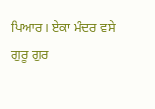ਪਿਆਰ। ਏਕਾ ਮੰਦਰ ਵਸੇ ਗੁਰੂ ਗੁਰ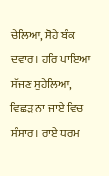ਚੇਲਿਆ, ਸੋਹੇ ਬੰਕ ਦਵਾਰ। ਹਰਿ ਪਾਇਆ ਸੱਜਣ ਸੁਹੇਲਿਆ, ਵਿਛੜ ਨਾ ਜਾਏ ਵਿਚ ਸੰਸਾਰ। ਰਾਏ ਧਰਮ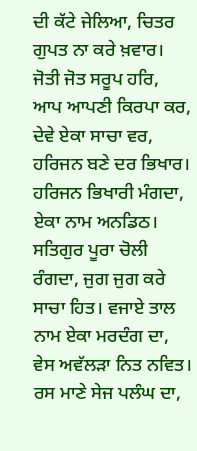ਦੀ ਕੱਟੇ ਜੇਲਿਆ, ਚਿਤਰ ਗੁਪਤ ਨਾ ਕਰੇ ਖ਼ਵਾਰ। ਜੋਤੀ ਜੋਤ ਸਰੂਪ ਹਰਿ, ਆਪ ਆਪਣੀ ਕਿਰਪਾ ਕਰ, ਦੇਵੇ ਏਕਾ ਸਾਚਾ ਵਰ, ਹਰਿਜਨ ਬਣੇ ਦਰ ਭਿਖਾਰ। ਹਰਿਜਨ ਭਿਖਾਰੀ ਮੰਗਦਾ, ਏਕਾ ਨਾਮ ਅਨਡਿਠ। ਸਤਿਗੁਰ ਪੂਰਾ ਚੋਲੀ ਰੰਗਦਾ, ਜੁਗ ਜੁਗ ਕਰੇ ਸਾਚਾ ਹਿਤ। ਵਜਾਏ ਤਾਲ ਨਾਮ ਏਕਾ ਮਰਦੰਗ ਦਾ, ਵੇਸ ਅਵੱਲੜਾ ਨਿਤ ਨਵਿਤ। ਰਸ ਮਾਣੇ ਸੇਜ ਪਲੰਘ ਦਾ,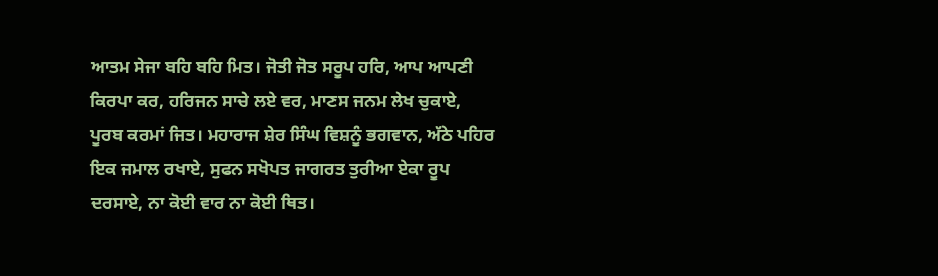ਆਤਮ ਸੇਜਾ ਬਹਿ ਬਹਿ ਮਿਤ। ਜੋਤੀ ਜੋਤ ਸਰੂਪ ਹਰਿ, ਆਪ ਆਪਣੀ ਕਿਰਪਾ ਕਰ, ਹਰਿਜਨ ਸਾਚੇ ਲਏ ਵਰ, ਮਾਣਸ ਜਨਮ ਲੇਖ ਚੁਕਾਏ, ਪੂਰਬ ਕਰਮਾਂ ਜਿਤ। ਮਹਾਰਾਜ ਸ਼ੇਰ ਸਿੰਘ ਵਿਸ਼ਨੂੰ ਭਗਵਾਨ, ਅੱਠੇ ਪਹਿਰ ਇਕ ਜਮਾਲ ਰਖਾਏ, ਸੁਫਨ ਸਖੋਪਤ ਜਾਗਰਤ ਤੁਰੀਆ ਏਕਾ ਰੂਪ ਦਰਸਾਏ, ਨਾ ਕੋਈ ਵਾਰ ਨਾ ਕੋਈ ਥਿਤ।